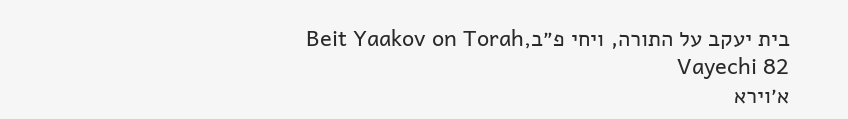בית יעקב על התורה, ויחי פ״בBeit Yaakov on Torah, Vayechi 82
א׳וירא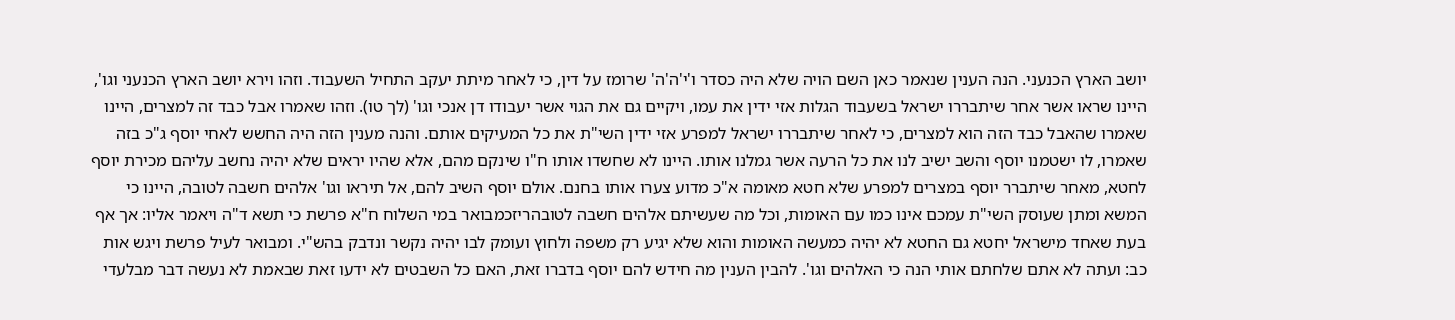יושב הארץ הכנעני. הנה הענין שנאמר כאן השם הויה שלא היה כסדר ו'י'ה'ה' שרומז על דין, כי לאחר מיתת יעקב התחיל השעבוד. וזהו וירא יושב הארץ הכנעני וגו', היינו שראו אשר אחר שיתבררו ישראל בשעבוד הגלות אזי ידין את עמו, ויקיים גם את הגוי אשר יעבודו דן אנכי וגו' (לך טו). וזהו שאמרו אבל כבד זה למצרים, היינו שאמרו שהאבל כבד הזה הוא למצרים, כי לאחר שיתבררו ישראל למפרע אזי ידין השי"ת את כל המעיקים אותם. והנה מענין הזה היה החשש לאחי יוסף ג"כ בזה שאמרו, לו ישטמנו יוסף והשב ישיב לנו את כל הרעה אשר גמלנו אותו. היינו לא שחשדו אותו ח"ו שינקם מהם, אלא שהיו יראים שלא יהיה נחשב עליהם מכירת יוסף לחטא, מאחר שיתברר יוסף במצרים למפרע שלא חטא מאומה א"כ מדוע צערו אותו בחנם. אולם יוסף השיב להם, אל תיראו וגו' אלהים חשבה לטובה, היינו כי המשא ומתן שעוסק השי"ת עמכם אינו כמו עם האומות, וכל מה שעשיתם אלהים חשבה לטובהריזכמבואר במי השלוח ח"א פרשת כי תשא ד"ה ויאמר אליו: אך אף בעת שאחד מישראל יחטא גם החטא לא יהיה כמעשה האומות והוא שלא יגיע רק משפה ולחוץ ועומק לבו יהיה נקשר ונדבק בהש"י. ומבואר לעיל פרשת ויגש אות כב: ועתה לא אתם שלחתם אותי הנה כי האלהים וגו'. להבין הענין מה חידש להם יוסף בדברו זאת, האם כל השבטים לא ידעו זאת שבאמת לא נעשה דבר מבלעדי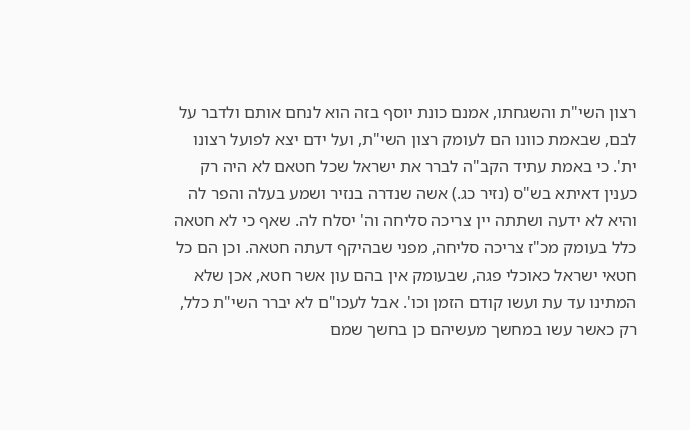רצון השי"ת והשגחתו, אמנם כונת יוסף בזה הוא לנחם אותם ולדבר על לבם, שבאמת כוונו הם לעומק רצון השי"ת, ועל ידם יצא לפועל רצונו ית'. כי באמת עתיד הקב"ה לברר את ישראל שכל חטאם לא היה רק כענין דאיתא בש"ס (נזיר כג.) אשה שנדרה בנזיר ושמע בעלה והפר לה והיא לא ידעה ושתתה יין צריכה סליחה וה' יסלח לה. שאף כי לא חטאה כלל בעומק מכ"ז צריכה סליחה, מפני שבהיקף דעתה חטאה. וכן הם כל חטאי ישראל כאוכלי פגה, שבעומק אין בהם עון אשר חטא, אכן שלא המתינו עד עת ועשו קודם הזמן וכו'. אבל לעכו"ם לא יברר השי"ת כלל, רק כאשר עשו במחשך מעשיהם כן בחשך שמם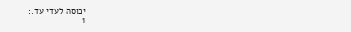יכוסה לעדי עד.:
1